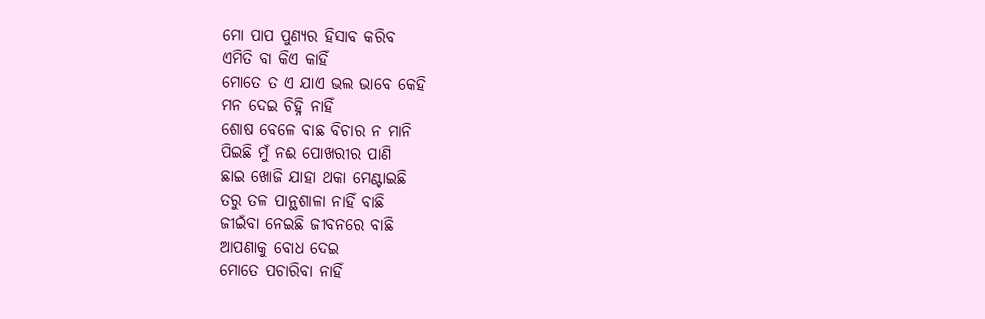ମୋ ପାପ ପୁଣ୍ୟର ହିସାବ କରିବ
ଏମିତି ବା କିଏ କାହିଁ
ମୋତେ ତ ଏ ଯାଏ ଭଲ ଭାବେ କେହି
ମନ ଦେଇ ଚିହ୍ନି ନାହିଁ
ଶୋଷ ବେଳେ ବାଛ ବିଚାର ନ ମାନି
ପିଇଛି ମୁଁ ନଈ ପୋଖରୀର ପାଣି
ଛାଇ ଖୋଜି ଯାହା ଥକା ମେଣ୍ଟାଇଛି
ତରୁ ତଳ ପାନ୍ଥଶାଳା ନାହିଁ ବାଛି
ଜୀଇଁବା ନେଇଛି ଜୀବନରେ ବାଛି
ଆପଣାକୁ ବୋଧ ଦେଇ
ମୋତେ ପଚାରିବା ନାହିଁ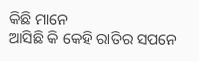କିଛି ମାନେ
ଆସିଛି କି କେହି ରାତିର ସପନେ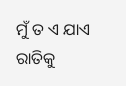ମୁଁ ତ ଏ ଯାଏ ରାତିକୁ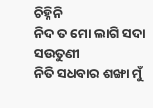ଚିହ୍ନିନି
ନିଦ ତ ମୋ ଲାଗି ସଦା ସଉତୁଣୀ
ନିତି ସଧବାର ଶଙ୍ଖା ମୁଁ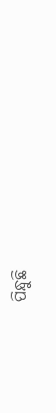ପିନ୍ଧୁଛି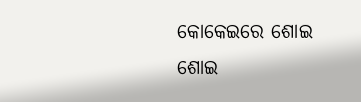କୋକେଇରେ ଶୋଇ ଶୋଇ